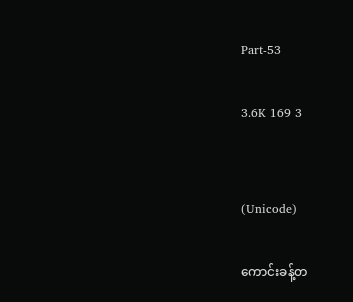Part-53

3.6K 169 3


(Unicode)

ကောင်းခန့်တ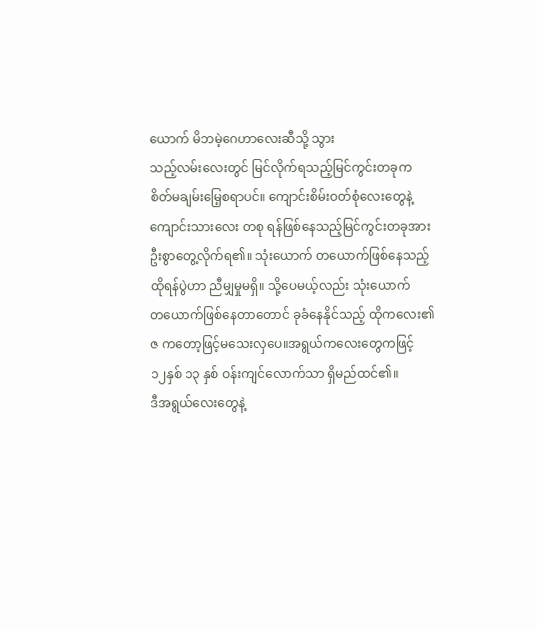ယောက် မိဘမဲ့ဂေဟာလေးဆီသို့ သွား
သည့်လမ်းလေးတွင် မြင်လိုက်ရသည့်မြင်ကွင်းတခုက
စိတ်မချမ်းမြေ့စရာပင်။ ကျောင်းစိမ်းဝတ်စုံလေးတွေနဲ့
ကျောင်းသားလေး တစု ရန်ဖြစ်နေသည့်မြင်ကွင်းတခုအား
ဦးစွာတွေ့လိုက်ရ၏။ သုံးယောက် တယောက်ဖြစ်နေသည့်
ထိုရန်ပွဲဟာ ညီမျှမှုမရှိ။ သို့ပေမယ့်လည်း သုံးယောက်
တယောက်ဖြစ်နေတာတောင် ခုခံနေနိုင်သည့် ထိုကလေး၏
ဇ ကတော့ဖြင့်မသေးလှပေ။အရွယ်ကလေးတွေကဖြင့်
၁၂နှစ် ၁၃ နှစ် ဝန်းကျင်လောက်သာ ရှိမည်ထင်၏။
ဒီအရွယ်လေးတွေနဲ့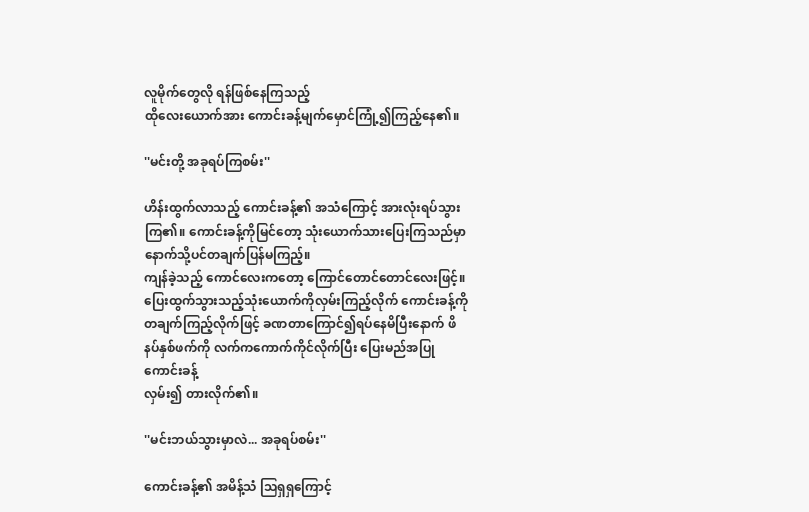လူမိုက်တွေလို ရန်ဖြစ်နေကြသည့်
ထိုလေးယောက်အား ကောင်းခန့်မျက်မှောင်ကြုံ့၍ကြည့်နေ၏။

''မင်းတို့ အခုရပ်ကြစမ်း''

ဟိန်းထွက်လာသည့် ကောင်းခန့်၏ အသံကြောင့် အားလုံးရပ်သွားကြ၏။ ကောင်းခန့်ကိုမြင်တော့ သုံးယောက်သားပြေးကြသည်မှာ နောက်သို့ပင်တချက်ပြန်မကြည့်။
ကျန်ခဲ့သည့် ကောင်လေးကတော့ ကြောင်တောင်တောင်လေးဖြင့်။ ပြေးထွက်သွားသည့်သုံးယောက်ကိုလှမ်းကြည့်လိုက် ကောင်းခန့်ကိုတချက်ကြည့်လိုက်ဖြင့် ခဏတာကြောင်၍ရပ်နေမိပြီးနောက် ဖိနပ်နှစ်ဖက်ကို လက်ကကောက်ကိုင်လိုက်ပြီး ပြေးမည်အပြု ကောင်းခန့်
လှမ်း၍ တားလိုက်၏။

''မင်းဘယ်သွားမှာလဲ... အခုရပ်စမ်း''

ကောင်းခန့်၏ အမိန့်သံ သြရှရှကြောင့်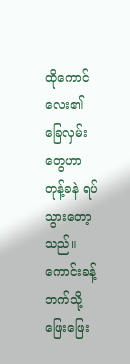ထိုကောင်လေး၏
ခြေလှမ်းတွေဟာ တုန့်ခနဲ ရပ်သွားတော့သည်။ ကောင်းခန့်ဘက်သို့ ဖြေးဖြေး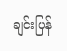ချင်းပြန်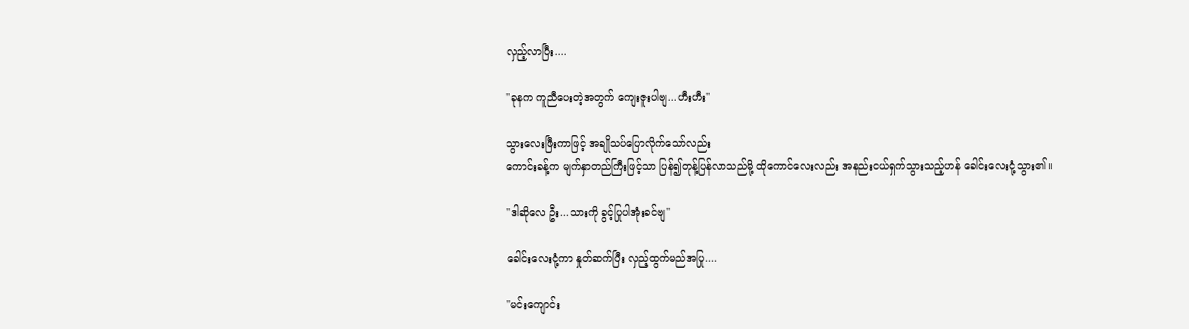လှည့်လာပြီး....

''ခုနက ကူညီပေးတဲ့အတွက် ကျေးဇူးပါဗျ...ဟီးဟီး''

သွားလေးဖြီးကာဖြင့် အချိုသပ်ပြောလိုက်သော်လည်း
ကောင်းခန့်က မျက်နှာတည်ကြီးဖြင့်သာ ပြန်၍တုန့်ပြန်လာသည်မို့ ထိုကောင်လေးလည်း အနည်းငယ်ရှက်သွားသည့်ဟန် ခေါင်းလေးငုံ့သွား၏။

''ဒါဆိုလေ ဦး...သားကို ခွင့်ပြုပါအုံးခင်ဗျ''

ခေါင်းလေးငုံ့ကာ နှုတ်ဆက်ပြီး လှည့်ထွက်မည်အပြု....

''မင်းကျောင်း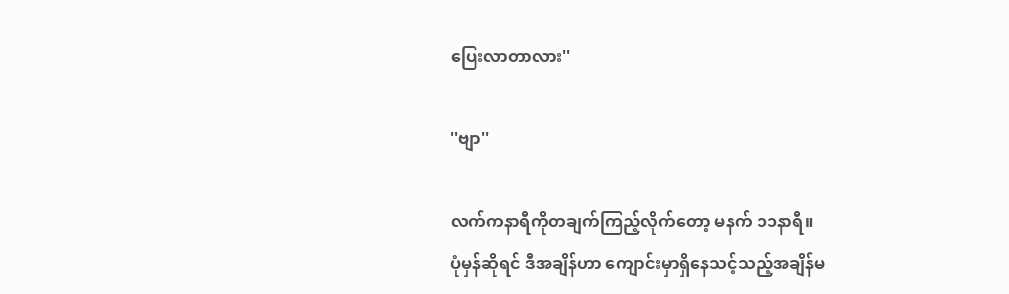ပြေးလာတာလား''

''ဗျာ''

လက်ကနာရီကိုတချက်ကြည့်လိုက်တော့ မနက် ၁၁နာရီ။
ပုံမှန်ဆိုရင် ဒီအချိန်ဟာ ကျောင်းမှာရှိနေသင့်သည့်အချိန်မ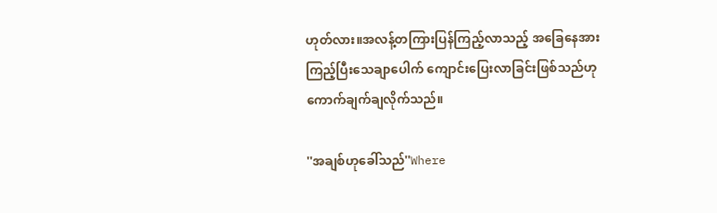ဟုတ်လား။အလန့်တကြားပြန်ကြည့်လာသည့် အခြေနေအားကြည့်ပြီးသေချာပေါက် ကျောင်းပြေးလာခြင်းဖြစ်သည်ဟု ကောက်ချက်ချလိုက်သည်။

''အချစ်ဟုခေါ်သည်''Where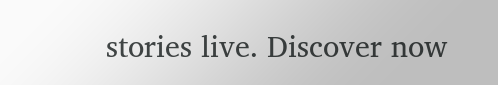stories live. Discover now